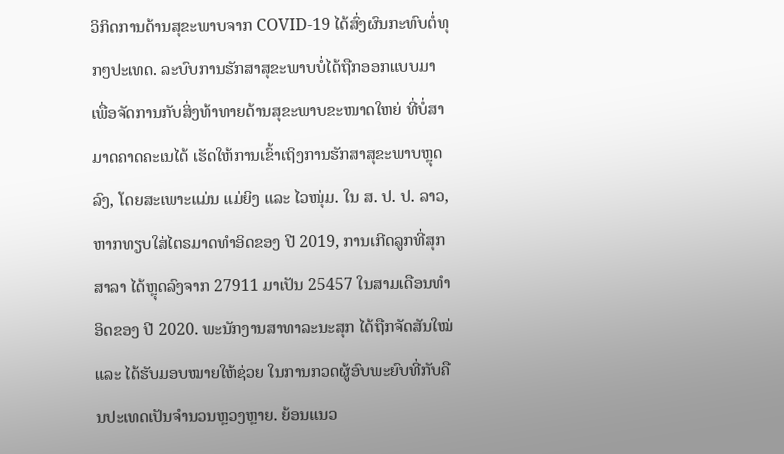ວິກິດການດ້ານສຸຂະພາບຈາກ COVID-19 ໄດ້ສົ່ງຜົນກະທົບຕໍ່ທຸກໆປະເທດ. ລະບົບການຮັກສາສຸຂະພາບບໍ່ໄດ້ຖືກອອກແບບມາ ເພື່ອຈັດການກັບສິ່ງທ້າທາຍດ້ານສຸຂະພາບຂະໜາດໃຫຍ່ ທີ່ບໍ່ສາມາດຄາດຄະເນໄດ້ ເຮັດໃຫ້ການເຂົ້າເຖິງການຮັກສາສຸຂະພາບຫຼຸດລົງ, ໂດຍສະເພາະແມ່ນ ແມ່ຍິງ ແລະ ໄວໜຸ່ມ. ໃນ ສ. ປ. ປ. ລາວ, ຫາກທຽບໃສ່ໄຕຣມາດທຳອິດຂອງ ປີ 2019, ການເກີດລູກທີ່ສຸກສາລາ ໄດ້ຫຼຸດລົງຈາກ 27911 ມາເປັນ 25457 ໃນສາມເດືອນທຳອິດຂອງ ປີ 2020. ພະນັກງານສາທາລະນະສຸກ ໄດ້ຖືກຈັດສັນໃໝ່ ແລະ ໄດ້ຮັບມອບໝາຍໃຫ້ຊ່ວຍ ໃນການກວດຜູ້ອົບພະຍົບທີ່ກັບຄືນປະເທດເປັນຈຳນວນຫຼວງຫຼາຍ. ຍ້ອນແນວ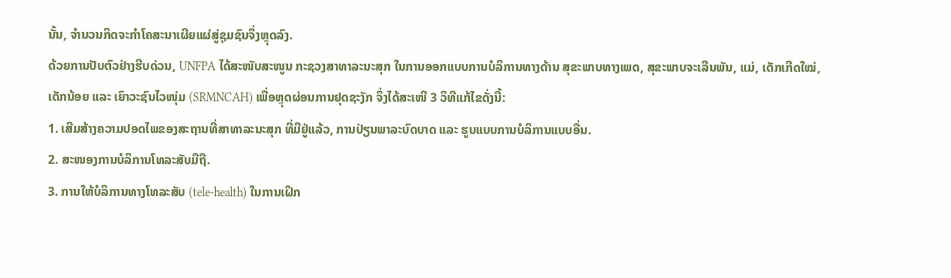ນັ້ນ, ຈຳນວນກິດຈະກຳໂຄສະນາເຜີຍແຜ່ສູ່ຊຸມຊົນຈຶ່ງຫຼຸດລົງ.
ດ້ວຍການປັບຕົວຢ່າງຮີບດ່ວນ, UNFPA ໄດ້ສະໜັບສະໜູນ ກະຊວງສາທາລະນະສຸກ ໃນການອອກແບບການບໍລິການທາງດ້ານ ສຸຂະພາບທາງເພດ, ສຸຂະພາບຈະເລີນພັນ, ແມ່, ເດັກເກີດໃໝ່, ເດັກນ້ອຍ ແລະ ເຍົາວະຊົນໄວໜຸ່ມ (SRMNCAH) ເພື່ອຫຼຸດຜ່ອນການຢຸດຊະງັກ ຈຶ່ງໄດ້ສະເໜີ 3 ວິທີແກ້ໄຂດັ່ງນີ້:
1. ເສີມສ້າງຄວາມປອດໄພຂອງສະຖານທີ່ສາທາລະນະສຸກ ທີ່ມີຢູ່ແລ້ວ, ການປ່ຽນພາລະບົດບາດ ແລະ ຮູບແບບການບໍລິການແບບອື່ນ.
2. ສະໜອງການບໍລິການໂທລະສັບມືຖື.
3. ການໃຫ້ບໍລິການທາງໂທລະສັບ (tele-health) ໃນການເຝິກ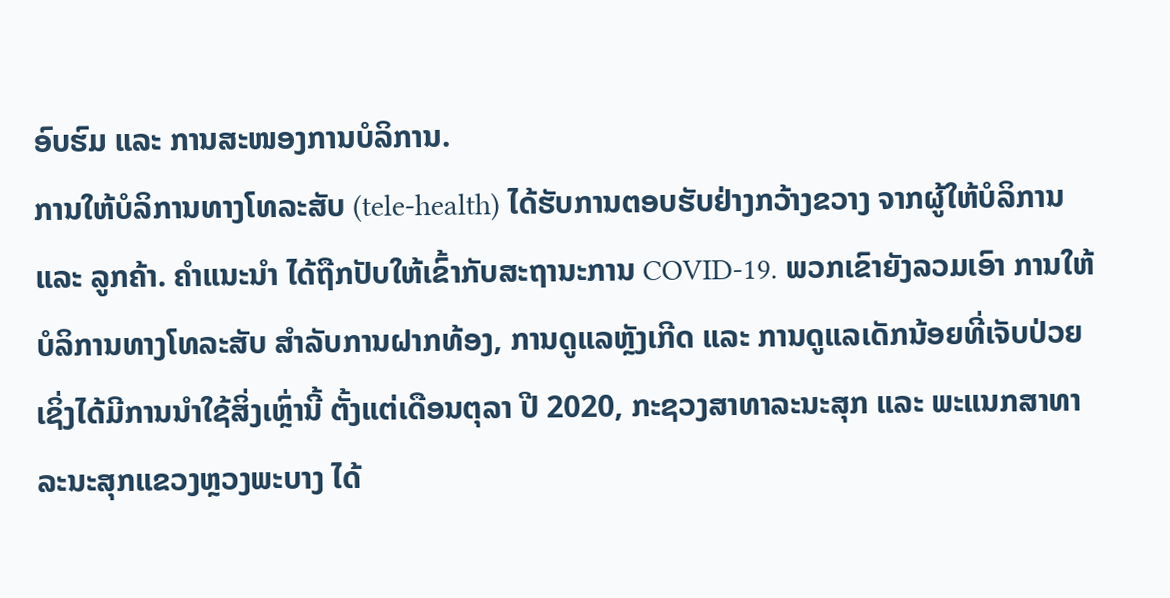ອົບຮົມ ແລະ ການສະໜອງການບໍລິການ.
ການໃຫ້ບໍລິການທາງໂທລະສັບ (tele-health) ໄດ້ຮັບການຕອບຮັບຢ່າງກວ້າງຂວາງ ຈາກຜູ້ໃຫ້ບໍລິການ ແລະ ລູກຄ້າ. ຄຳແນະນຳ ໄດ້ຖືກປັບໃຫ້ເຂົ້າກັບສະຖານະການ COVID-19. ພວກເຂົາຍັງລວມເອົາ ການໃຫ້ບໍລິການທາງໂທລະສັບ ສຳລັບການຝາກທ້ອງ, ການດູແລຫຼັງເກີດ ແລະ ການດູແລເດັກນ້ອຍທີ່ເຈັບປ່ວຍ ເຊິ່ງໄດ້ມີການນຳໃຊ້ສິ່ງເຫຼົ່ານີ້ ຕັ້ງແຕ່ເດືອນຕຸລາ ປີ 2020, ກະຊວງສາທາລະນະສຸກ ແລະ ພະແນກສາທາລະນະສຸກແຂວງຫຼວງພະບາງ ໄດ້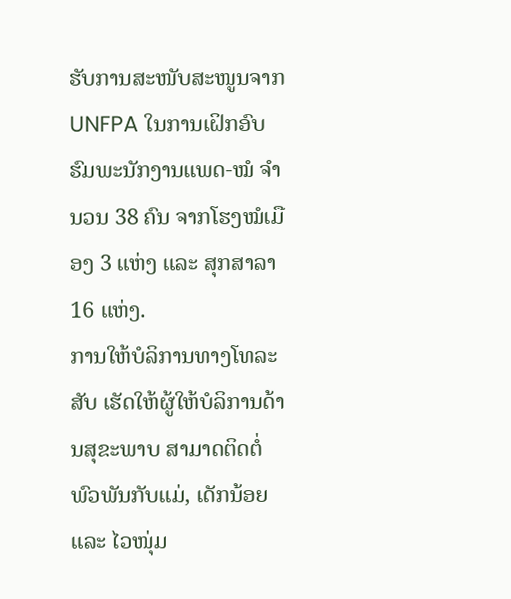ຮັບການສະໜັບສະໜູນຈາກ UNFPA ໃນການເຝິກອົບຮົມພະນັກງານແພດ-ໝໍ ຈຳນວນ 38 ຄົນ ຈາກໂຮງໝໍເມືອງ 3 ແຫ່ງ ແລະ ສຸກສາລາ 16 ແຫ່ງ.
ການໃຫ້ບໍລິການທາງໂທລະສັບ ເຮັດໃຫ້ຜູ້ໃຫ້ບໍລິການດ້ານສຸຂະພາບ ສາມາດຕິດຕໍ່ພົວພັນກັບແມ່, ເດັກນ້ອຍ ແລະ ໄວໜຸ່ມ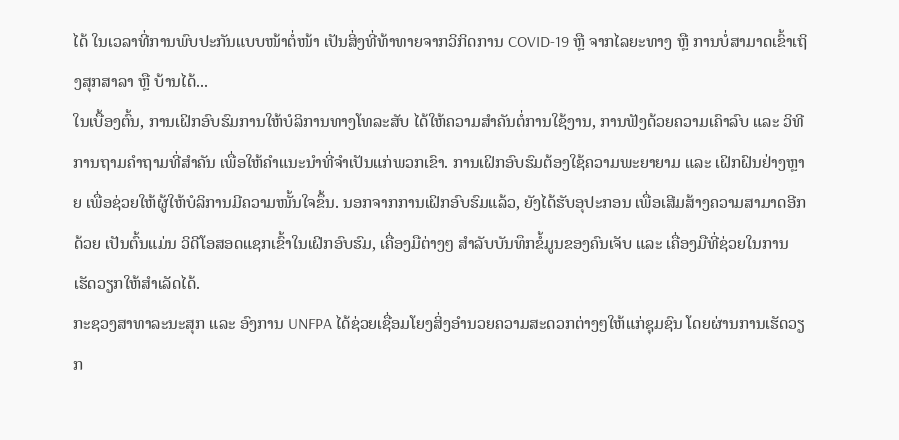ໄດ້ ໃນເວລາທີ່ການພົບປະກັນແບບໜ້າຕໍ່ໜ້າ ເປັນສິ່ງທີ່ທ້າທາຍຈາກວິກິດການ COVID-19 ຫຼື ຈາກໄລຍະທາງ ຫຼື ການບໍ່ສາມາດເຂົ້າເຖິງສຸກສາລາ ຫຼື ບ້ານໄດ້...
ໃນເບື້ອງຕົ້ນ, ການເຝິກອົບຮົມການໃຫ້ບໍລິການທາງໂທລະສັບ ໄດ້ໃຫ້ຄວາມສຳຄັນຕໍ່ການໃຊ້ງານ, ການຟັງດ້ວຍຄວາມເຄົາລົບ ແລະ ວິທີການຖາມຄຳຖາມທີ່ສຳຄັນ ເພື່ອໃຫ້ຄຳແນະນຳທີ່ຈຳເປັນແກ່ພວກເຂົາ. ການເຝິກອົບຮົມຕ້ອງໃຊ້ຄວາມພະຍາຍາມ ແລະ ເຝິກຝົນຢ່າງຫຼາຍ ເພື່ອຊ່ວຍໃຫ້ຜູ້ໃຫ້ບໍລິການມີຄວາມໜັ້ນໃຈຂຶ້ນ. ນອກຈາກການເຝິກອົບຮົມແລ້ວ, ຍັງໄດ້ຮັບອຸປະກອນ ເພື່ອເສີມສ້າງຄວາມສາມາດອີກດ້ວຍ ເປັນຕົ້ນແມ່ນ ວິດີໂອສອດແຊກເຂົ້າໃນເຝິກອົບຮົມ, ເຄື່ອງມືຕ່າງໆ ສຳລັບບັນທຶກຂໍ້ມູນຂອງຄົນເຈັບ ແລະ ເຄື່ອງມືທີ່ຊ່ວຍໃນການເຮັດວຽກໃຫ້ສຳເລັດໄດ້.
ກະຊວງສາທາລະນະສຸກ ແລະ ອົງການ UNFPA ໄດ້ຊ່ວຍເຊື່ອມໂຍງສິ່ງອຳນວຍຄວາມສະດວກຕ່າງໆໃຫ້ແກ່ຊຸມຊົນ ໂດຍຜ່ານການເຮັດວຽກ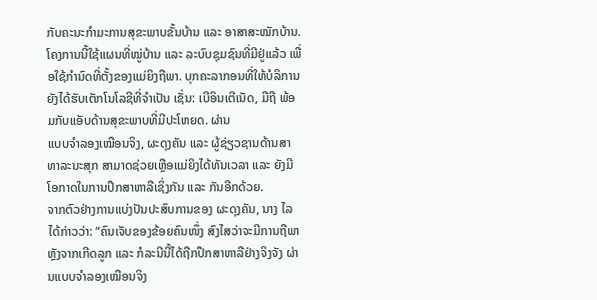ກັບຄະນະກຳມະການສຸຂະພາບຂັ້ນບ້ານ ແລະ ອາສາສະໝັກບ້ານ. ໂຄງການນີ້ໃຊ້ແຜນທີ່ໝູ່ບ້ານ ແລະ ລະບົບຊຸມຊົນທີ່ມີຢູ່ແລ້ວ ເພື່ອໃຊ້ກຳນົດທີ່ຕັ້ງຂອງແມ່ຍິງຖືພາ. ບຸກຄະລາກອນທີ່ໃຫ້ບໍລິການ ຍັງໄດ້ຮັບເຕັກໂນໂລຊີທີ່ຈຳເປັນ ເຊັ່ນ: ເບີອິນເຕີເນັດ, ມືຖື ພ້ອມກັບແອັບດ້ານສຸຂະພາບທີ່ມີປະໂຫຍດ. ຜ່ານ
ແບບຈຳລອງເໝືອນຈິງ, ຜະດຸງຄັນ ແລະ ຜູ້ຊ່ຽວຊານດ້ານສາທາລະນະສຸກ ສາມາດຊ່ວຍເຫຼືອແມ່ຍິງໄດ້ທັນເວລາ ແລະ ຍັງມີໂອກາດໃນການປຶກສາຫາລືເຊິ່ງກັນ ແລະ ກັນອີກດ້ວຍ.
ຈາກຕົວຢ່າງການແບ່ງປັນປະສົບການຂອງ ຜະດຸງຄັນ, ນາງ ໄລ ໄດ້ກ່າວວ່າ: “ຄົນເຈັບຂອງຂ້ອຍຄົນໜຶ່ງ ສົງໄສວ່າຈະມີການຖືພາຫຼັງຈາກເກີດລູກ ແລະ ກໍລະນີນີ້ໄດ້ຖືກປຶກສາຫາລືຢ່າງຈິງຈັງ ຜ່ານແບບຈຳລອງເໝືອນຈິງ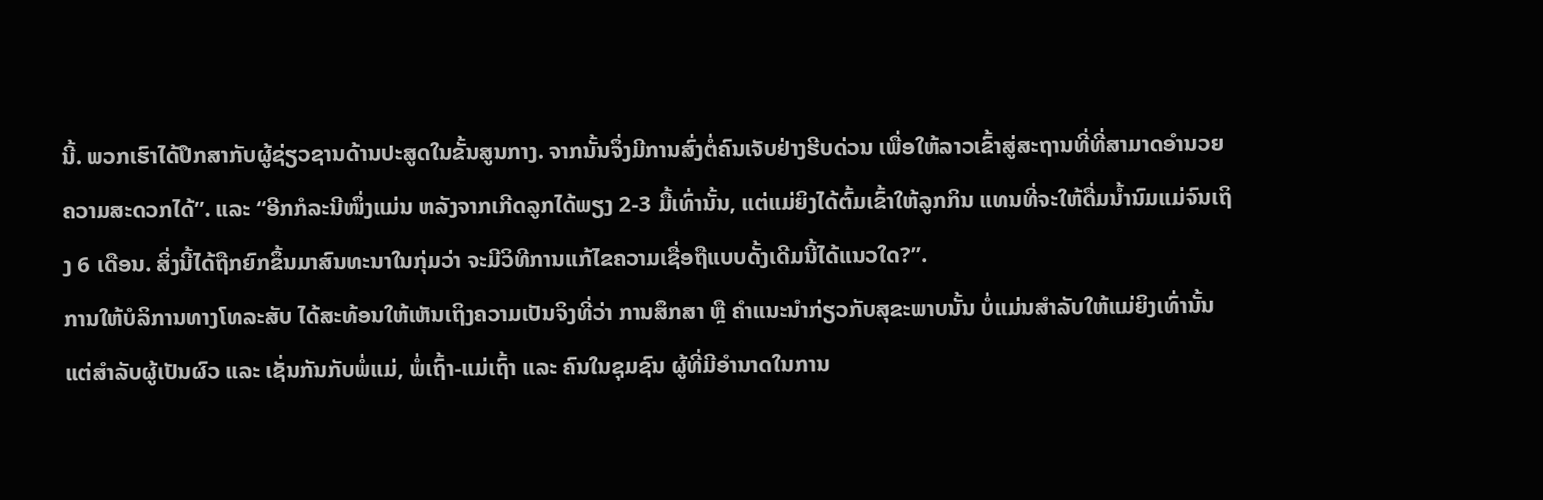ນີ້. ພວກເຮົາໄດ້ປຶກສາກັບຜູ້ຊ່ຽວຊານດ້ານປະສູດໃນຂັ້ນສູນກາງ. ຈາກນັ້ນຈຶ່ງມີການສົ່ງຕໍ່ຄົນເຈັບຢ່າງຮີບດ່ວນ ເພື່ອໃຫ້ລາວເຂົ້າສູ່ສະຖານທີ່ທີ່ສາມາດອຳນວຍຄວາມສະດວກໄດ້”. ແລະ “ອີກກໍລະນີໜຶ່ງແມ່ນ ຫລັງຈາກເກີດລູກໄດ້ພຽງ 2-3 ມື້ເທົ່ານັ້ນ, ແຕ່ແມ່ຍິງໄດ້ຕົ້ມເຂົ້າໃຫ້ລູກກິນ ແທນທີ່ຈະໃຫ້ດື່ມນໍ້ານົມແມ່ຈົນເຖິງ 6 ເດືອນ. ສິ່ງນີ້ໄດ້ຖືກຍົກຂຶ້ນມາສົນທະນາໃນກຸ່ມວ່າ ຈະມີວິທີການແກ້ໄຂຄວາມເຊື່ອຖືແບບດັ້ງເດີມນີ້ໄດ້ແນວໃດ?”.
ການໃຫ້ບໍລິການທາງໂທລະສັບ ໄດ້ສະທ້ອນໃຫ້ເຫັນເຖິງຄວາມເປັນຈິງທີ່ວ່າ ການສຶກສາ ຫຼື ຄຳແນະນຳກ່ຽວກັບສຸຂະພາບນັ້ນ ບໍ່ແມ່ນສຳລັບໃຫ້ແມ່ຍິງເທົ່ານັ້ນ ແຕ່ສຳລັບຜູ້ເປັນຜົວ ແລະ ເຊັ່ນກັນກັບພໍ່ແມ່, ພໍ່ເຖົ້າ-ແມ່ເຖົ້າ ແລະ ຄົນໃນຊຸມຊົນ ຜູ້ທີ່ມີອຳນາດໃນການ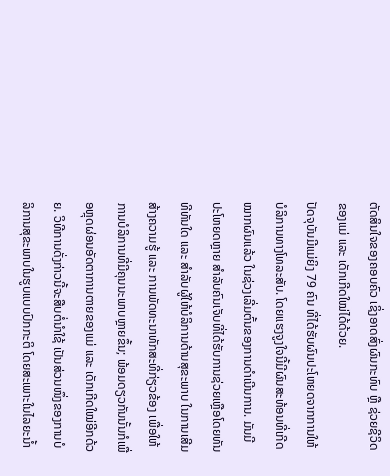ຕັດສິນໃຈຂອງຄອບຄົວ ເຊິ່ງອາດສົ່ງຜົນກະທົບ ຫຼື ຊ່ວຍຊີວິດຂອງແມ່ ແລະ ເດັກເກີດໃໝ່ໄດ້ດ້ວຍ.
ປັດຈຸບັນມີແມ່ຍິງ 79 ຄົນ ທີ່ໄດ້ຮັບຜົນປະໂຫຍດຈາກການໃຫ້ບໍລິການທາງໂທລະສັບ. ໂດຍແຮງຈູງໃຈນີ້ມີຜົນສະທ້ອນທີ່ເກີດໝາກຜົນແລ້ວ ໃນຊ່ວງເລີ່ມຕົ້ນຂອງການດຳເນີນການ. ມັນມີປະໂຫຍດຫຼາຍ ສຳລັບຄົນເຈັບທີ່ໄດ້ຮັບການຊ່ວຍເຫຼືອໂດຍທັນທີທັນໃດ ແລະ ສຳລັບຜູ້ໃຫ້ບໍລິການດ້ານສຸຂະພາບ ໃນການເສີມສ້າງຄວາມຮູ້ ແລະ ການພັດທະນາທັກສະທີ່ກ່ຽວຂ້ອງ ເພື່ອໃຫ້ການບໍລິການທີ່ມີຄຸນນະພາບຫຼາຍຂຶ້ນ; ພ້ອມດຽວກັນນັ້ນກໍເພື່ອຫຼຸດຜ່ອນອັດຕາການຕາຍຂອງແມ່ ແລະ ເດັກເກີດໃໝ່ອີກດ້ວຍ. ວິທີການດັ່ງກ່າວນີ້ຈະສືບຕໍ່ນຳໃຊ້ ເປັນສ່ວນໜຶ່ງຂອງການບໍລິການສຸຂະພາບໃນຮູບແບບປົກກະຕິ ໂດຍສະເພາະໃນໄລຍະນໍ້າ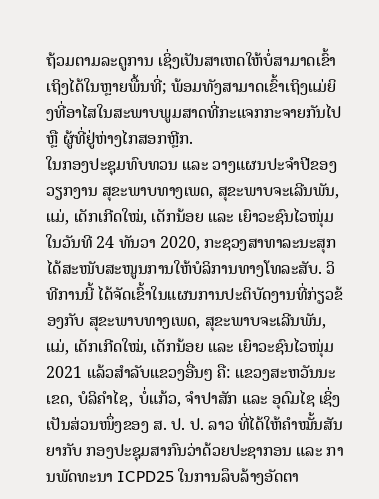ຖ້ວມຕາມລະດູການ ເຊິ່ງເປັນສາເຫດໃຫ້ບໍ່ສາມາດເຂົ້າເຖິງໄດ້ໃນຫຼາຍພື້ນທີ່; ພ້ອມທັງສາມາດເຂົ້າເຖິງແມ່ຍິງທີ່ອາໄສໃນສະພາບພູມສາດທີ່ກະແຈກກະຈາຍກັນໄປ ຫຼື ຜູ້ທີ່ຢູ່ຫ່າງໄກສອກຫຼີກ.
ໃນກອງປະຊຸມທົບທວນ ແລະ ວາງແຜນປະຈຳປີຂອງວຽກງານ ສຸຂະພາບທາງເພດ, ສຸຂະພາບຈະເລີນພັນ, ແມ່, ເດັກເກີດໃໝ່, ເດັກນ້ອຍ ແລະ ເຍົາວະຊົນໄວໜຸ່ມ ໃນວັນທີ 24 ທັນວາ 2020, ກະຊວງສາທາລະນະສຸກ ໄດ້ສະໜັບສະໜູນການໃຫ້ບໍລິການທາງໂທລະສັບ. ວິທີການນີ້ ໄດ້ຈັດເຂົ້າໃນແຜນການປະຕິບັດງານທີ່ກ່ຽວຂ້ອງກັບ ສຸຂະພາບທາງເພດ, ສຸຂະພາບຈະເລີນພັນ, ແມ່, ເດັກເກີດໃໝ່, ເດັກນ້ອຍ ແລະ ເຍົາວະຊົນໄວໜຸ່ມ 2021 ແລ້ວສໍາລັບແຂວງອື່ນໆ ຄື: ແຂວງສະຫວັນນະເຂດ, ບໍລິຄຳໄຊ, ບໍ່ແກ້ວ, ຈຳປາສັກ ແລະ ອຸດົມໄຊ ເຊິ່ງເປັນສ່ວນໜຶ່ງຂອງ ສ. ປ. ປ. ລາວ ທີ່ໄດ້ໃຫ້ຄຳໝັ້ນສັນຍາກັບ ກອງປະຊຸມສາກົນວ່າດ້ວຍປະຊາກອນ ແລະ ການພັດທະນາ ICPD25 ໃນການລຶບລ້າງອັດຕາ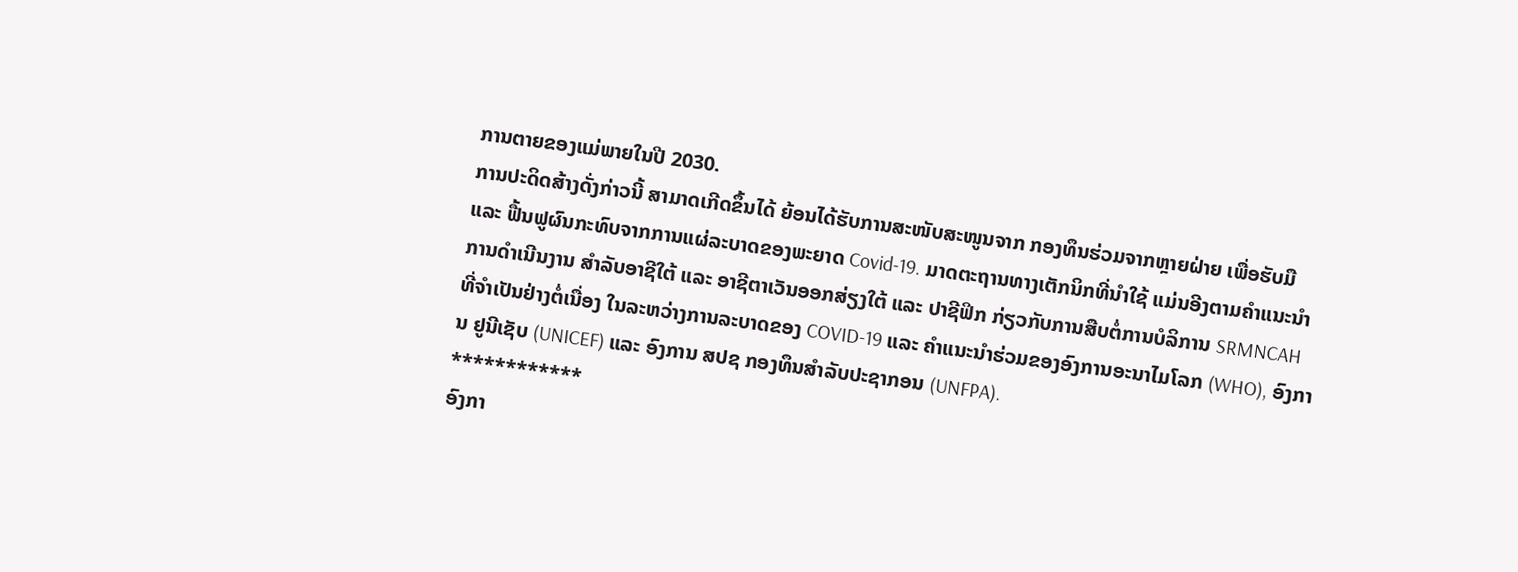ການຕາຍຂອງແມ່ພາຍໃນປີ 2030.
ການປະດິດສ້າງດັ່ງກ່າວນີ້ ສາມາດເກີດຂຶ້ນໄດ້ ຍ້ອນໄດ້ຮັບການສະໜັບສະໜູນຈາກ ກອງທຶນຮ່ວມຈາກຫຼາຍຝ່າຍ ເພື່ອຮັບມື ແລະ ຟື້ນຟູຜົນກະທົບຈາກການແຜ່ລະບາດຂອງພະຍາດ Covid-19. ມາດຕະຖານທາງເຕັກນິກທີ່ນໍາໃຊ້ ແມ່ນອີງຕາມຄໍາແນະນໍາການດຳເນີນງານ ສຳລັບອາຊີໃຕ້ ແລະ ອາຊີຕາເວັນອອກສ່ຽງໃຕ້ ແລະ ປາຊີຟິກ ກ່ຽວກັບການສືບຕໍ່ການບໍລິການ SRMNCAH ທີ່ຈຳເປັນຢ່າງຕໍ່ເນື່ອງ ໃນລະຫວ່າງການລະບາດຂອງ COVID-19 ແລະ ຄຳແນະນໍາຮ່ວມຂອງອົງການອະນາໄມໂລກ (WHO), ອົງການ ຢູນີເຊັບ (UNICEF) ແລະ ອົງການ ສປຊ ກອງທຶນສຳລັບປະຊາກອນ (UNFPA).
************
ອົງກາ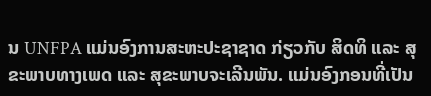ນ UNFPA ແມ່ນອົງການສະຫະປະຊາຊາດ ກ່ຽວກັບ ສິດທິ ແລະ ສຸຂະພາບທາງເພດ ແລະ ສຸຂະພາບຈະເລີນພັນ. ແມ່ນອົງກອນທີ່ເປັນ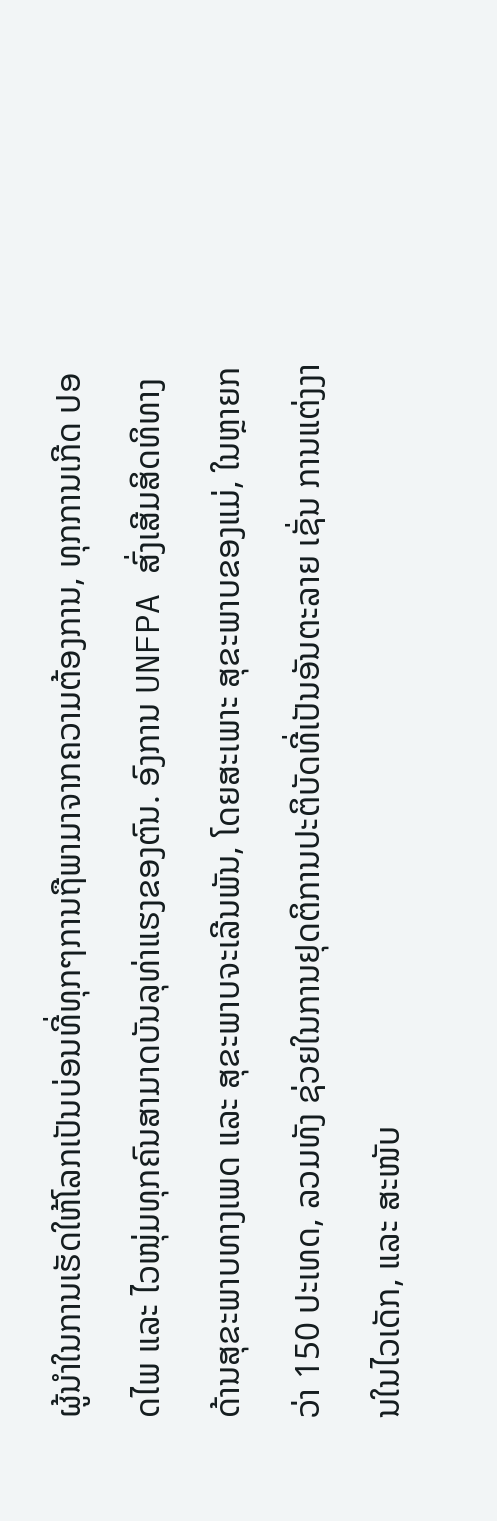ຜູ້ນຳໃນການເຮັດໃຫ້ໂລກເປັນບ່ອນທີ່ທຸກໆການຖືພາມາຈາກຄວາມຕ້ອງການ, ທຸກການເກີດ ປອດໄພ ແລະ ໄວໜຸ່ມທຸກຄົນສາມາດບັນລຸທ່າແຮງຂອງຕົນ. ອົງການ UNFPA ສົ່ງເສີມສິດທິທາງດ້ານສຸຂະພາບທາງເພດ ແລະ ສຸຂະພາບຈະເລີນພັນ, ໂດຍສະເພາະ ສຸຂະພາບຂອງແມ່, ໃນຫຼາຍກວ່າ 150 ປະເທດ, ລວມທັງ ຊ່ວຍໃນການຢຸດຕິການປະຕິບັດທີ່ເປັນອັນຕະລາຍ ເຊັ່ນ ການແຕ່ງງານໃນໄວເດັກ, ແລະ ສະໜັບ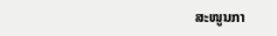ສະໜູນກາ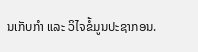ນເກັບກຳ ແລະ ວິໄຈຂໍ້ມູນປະຊາກອນ.